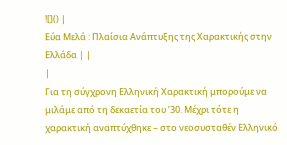![]() |
Εύα Μελά : Πλαίσια Ανάπτυξης της Χαρακτικής στην Ελλάδα | |
|
Για τη σύγχρονη Ελληνική Χαρακτική μπορούμε να μιλάμε από τη δεκαετία του ’30. Μέχρι τότε η χαρακτική αναπτύχθηκε – στο νεοσυσταθέν Ελληνικό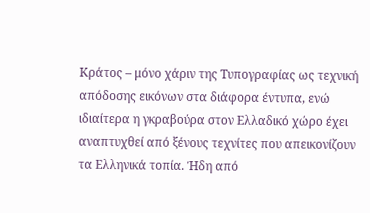Κράτος – μόνο χάριν της Τυπογραφίας ως τεχνική απόδοσης εικόνων στα διάφορα έντυπα, ενώ ιδιαίτερα η γκραβούρα στον Ελλαδικό χώρο έχει αναπτυχθεί από ξένους τεχνίτες που απεικονίζουν τα Ελληνικά τοπία. Ήδη από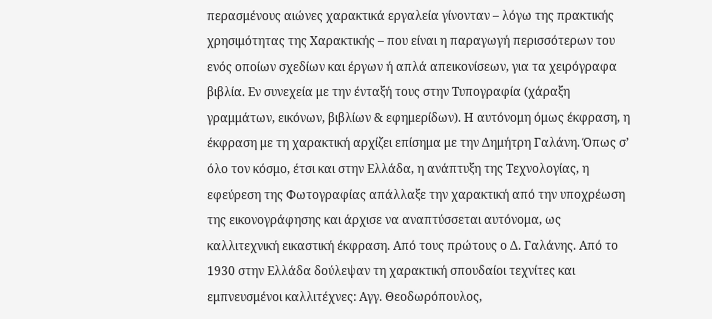περασμένους αιώνες χαρακτικά εργαλεία γίνονταν – λόγω της πρακτικής χρησιμότητας της Χαρακτικής – που είναι η παραγωγή περισσότερων του ενός οποίων σχεδίων και έργων ή απλά απεικονίσεων, για τα χειρόγραφα βιβλία. Εν συνεχεία με την ένταξή τους στην Τυπογραφία (χάραξη γραμμάτων, εικόνων, βιβλίων & εφημερίδων). Η αυτόνομη όμως έκφραση, η έκφραση με τη χαρακτική αρχίζει επίσημα με την Δημήτρη Γαλάνη. Όπως σ’ όλο τον κόσμο, έτσι και στην Ελλάδα, η ανάπτυξη της Τεχνολογίας, η εφεύρεση της Φωτογραφίας απάλλαξε την χαρακτική από την υποχρέωση της εικονογράφησης και άρχισε να αναπτύσσεται αυτόνομα, ως καλλιτεχνική εικαστική έκφραση. Από τους πρώτους ο Δ. Γαλάνης. Από το 1930 στην Ελλάδα δούλεψαν τη χαρακτική σπουδαίοι τεχνίτες και εμπνευσμένοι καλλιτέχνες: Αγγ. Θεοδωρόπουλος,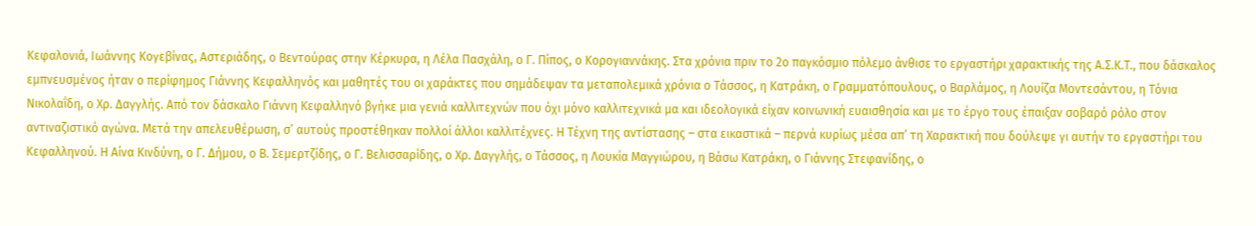Κεφαλονιά, Ιωάννης Κογεβίνας, Αστεριάδης, ο Βεντούρας στην Κέρκυρα, η Λέλα Πασχάλη, ο Γ. Πίπος, ο Κορογιαννάκης. Στα χρόνια πριν το 2ο παγκόσμιο πόλεμο άνθισε το εργαστήρι χαρακτικής της Α.Σ.Κ.Τ., που δάσκαλος εμπνευσμένος ήταν ο περίφημος Γιάννης Κεφαλληνός και μαθητές του οι χαράκτες που σημάδεψαν τα μεταπολεμικά χρόνια ο Τάσσος, η Κατράκη, ο Γραμματόπουλους, ο Βαρλάμος, η Λουίζα Μοντεσάντου, η Τόνια Νικολαΐδη, ο Χρ. Δαγγλής. Από τον δάσκαλο Γιάννη Κεφαλληνό βγήκε μια γενιά καλλιτεχνών που όχι μόνο καλλιτεχνικά μα και ιδεολογικά είχαν κοινωνική ευαισθησία και με το έργο τους έπαιξαν σοβαρό ρόλο στον αντιναζιστικό αγώνα. Μετά την απελευθέρωση, σ’ αυτούς προστέθηκαν πολλοί άλλοι καλλιτέχνες. Η Τέχνη της αντίστασης – στα εικαστικά – περνά κυρίως μέσα απ’ τη Χαρακτική που δούλεψε γι αυτήν το εργαστήρι του Κεφαλληνού. Η Αίνα Κινδύνη, ο Γ. Δήμου, ο Β. Σεμερτζίδης, ο Γ. Βελισσαρίδης, ο Χρ. Δαγγλής, ο Τάσσος, η Λουκία Μαγγιώρου, η Βάσω Κατράκη, ο Γιάννης Στεφανίδης, ο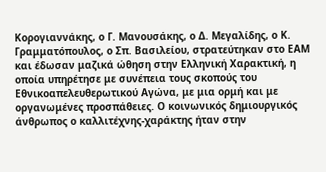Κορογιαννάκης, ο Γ. Μανουσάκης, ο Δ. Μεγαλίδης, ο Κ. Γραμματόπουλος, ο Σπ. Βασιλείου, στρατεύτηκαν στο ΕΑΜ και έδωσαν μαζικά ώθηση στην Ελληνική Χαρακτική, η οποία υπηρέτησε με συνέπεια τους σκοπούς του Εθνικοαπελευθερωτικού Αγώνα, με μια ορμή και με οργανωμένες προσπάθειες. Ο κοινωνικός δημιουργικός άνθρωπος ο καλλιτέχνης-χαράκτης ήταν στην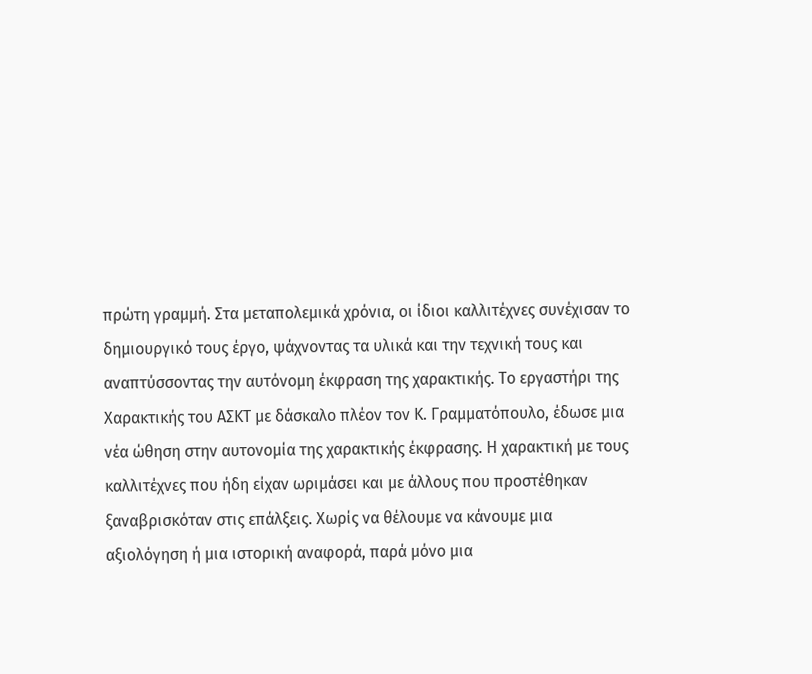πρώτη γραμμή. Στα μεταπολεμικά χρόνια, οι ίδιοι καλλιτέχνες συνέχισαν το δημιουργικό τους έργο, ψάχνοντας τα υλικά και την τεχνική τους και αναπτύσσοντας την αυτόνομη έκφραση της χαρακτικής. Το εργαστήρι της Χαρακτικής του ΑΣΚΤ με δάσκαλο πλέον τον Κ. Γραμματόπουλο, έδωσε μια νέα ώθηση στην αυτονομία της χαρακτικής έκφρασης. Η χαρακτική με τους καλλιτέχνες που ήδη είχαν ωριμάσει και με άλλους που προστέθηκαν ξαναβρισκόταν στις επάλξεις. Χωρίς να θέλουμε να κάνουμε μια αξιολόγηση ή μια ιστορική αναφορά, παρά μόνο μια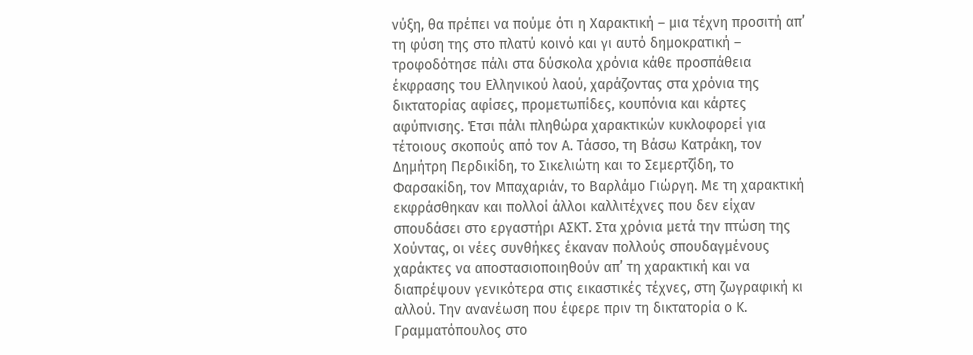νύξη, θα πρέπει να πούμε ότι η Χαρακτική – μια τέχνη προσιτή απ’ τη φύση της στο πλατύ κοινό και γι αυτό δημοκρατική – τροφοδότησε πάλι στα δύσκολα χρόνια κάθε προσπάθεια έκφρασης του Ελληνικού λαού, χαράζοντας στα χρόνια της δικτατορίας αφίσες, προμετωπίδες, κουπόνια και κάρτες αφύπνισης. Έτσι πάλι πληθώρα χαρακτικών κυκλοφορεί για τέτοιους σκοπούς από τον Α. Τάσσο, τη Βάσω Κατράκη, τον Δημήτρη Περδικίδη, το Σικελιώτη και το Σεμερτζίδη, το Φαρσακίδη, τον Μπαχαριάν, το Βαρλάμο Γιώργη. Με τη χαρακτική εκφράσθηκαν και πολλοί άλλοι καλλιτέχνες που δεν είχαν σπουδάσει στο εργαστήρι ΑΣΚΤ. Στα χρόνια μετά την πτώση της Χούντας, οι νέες συνθήκες έκαναν πολλούς σπουδαγμένους χαράκτες να αποστασιοποιηθούν απ’ τη χαρακτική και να διαπρέψουν γενικότερα στις εικαστικές τέχνες, στη ζωγραφική κι αλλού. Την ανανέωση που έφερε πριν τη δικτατορία ο Κ. Γραμματόπουλος στο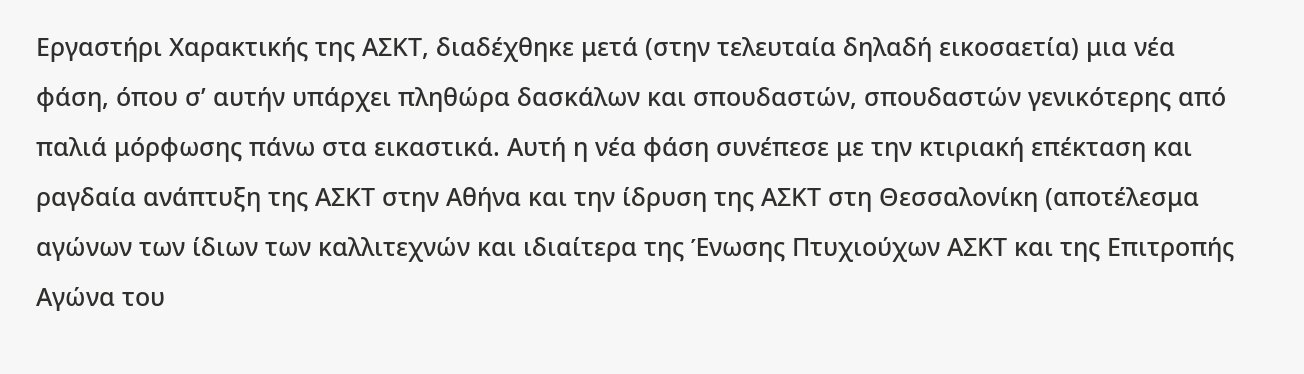Εργαστήρι Χαρακτικής της ΑΣΚΤ, διαδέχθηκε μετά (στην τελευταία δηλαδή εικοσαετία) μια νέα φάση, όπου σ’ αυτήν υπάρχει πληθώρα δασκάλων και σπουδαστών, σπουδαστών γενικότερης από παλιά μόρφωσης πάνω στα εικαστικά. Αυτή η νέα φάση συνέπεσε με την κτιριακή επέκταση και ραγδαία ανάπτυξη της ΑΣΚΤ στην Αθήνα και την ίδρυση της ΑΣΚΤ στη Θεσσαλονίκη (αποτέλεσμα αγώνων των ίδιων των καλλιτεχνών και ιδιαίτερα της Ένωσης Πτυχιούχων ΑΣΚΤ και της Επιτροπής Αγώνα του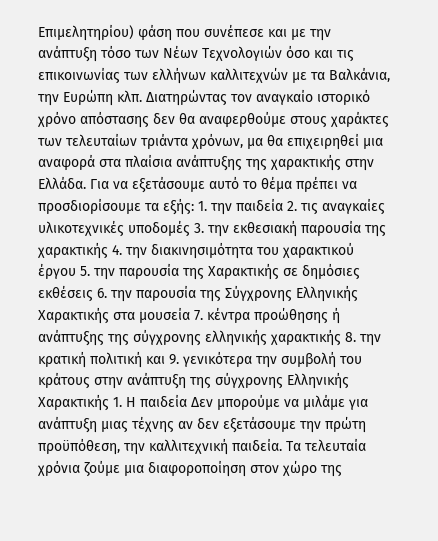Επιμελητηρίου) φάση που συνέπεσε και με την ανάπτυξη τόσο των Νέων Τεχνολογιών όσο και τις επικοινωνίας των ελλήνων καλλιτεχνών με τα Βαλκάνια, την Ευρώπη κλπ. Διατηρώντας τον αναγκαίο ιστορικό χρόνο απόστασης δεν θα αναφερθούμε στους χαράκτες των τελευταίων τριάντα χρόνων, μα θα επιχειρηθεί μια αναφορά στα πλαίσια ανάπτυξης της χαρακτικής στην Ελλάδα. Για να εξετάσουμε αυτό το θέμα πρέπει να προσδιορίσουμε τα εξής: 1. την παιδεία 2. τις αναγκαίες υλικοτεχνικές υποδομές 3. την εκθεσιακή παρουσία της χαρακτικής 4. την διακινησιμότητα του χαρακτικού έργου 5. την παρουσία της Χαρακτικής σε δημόσιες εκθέσεις 6. την παρουσία της Σύγχρονης Ελληνικής Χαρακτικής στα μουσεία 7. κέντρα προώθησης ή ανάπτυξης της σύγχρονης ελληνικής χαρακτικής 8. την κρατική πολιτική και 9. γενικότερα την συμβολή του κράτους στην ανάπτυξη της σύγχρονης Ελληνικής Χαρακτικής 1. Η παιδεία Δεν μπορούμε να μιλάμε για ανάπτυξη μιας τέχνης αν δεν εξετάσουμε την πρώτη προϋπόθεση, την καλλιτεχνική παιδεία. Τα τελευταία χρόνια ζούμε μια διαφοροποίηση στον χώρο της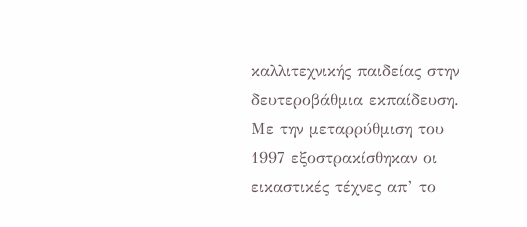καλλιτεχνικής παιδείας στην δευτεροβάθμια εκπαίδευση. Με την μεταρρύθμιση του 1997 εξοστρακίσθηκαν οι εικαστικές τέχνες απ’ το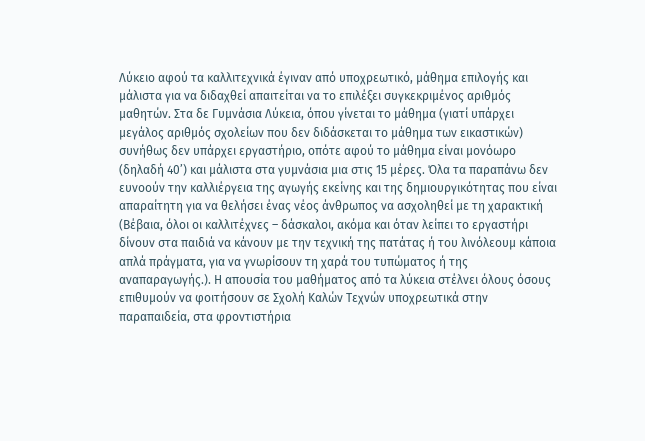Λύκειο αφού τα καλλιτεχνικά έγιναν από υποχρεωτικό, μάθημα επιλογής και μάλιστα για να διδαχθεί απαιτείται να το επιλέξει συγκεκριμένος αριθμός μαθητών. Στα δε Γυμνάσια Λύκεια, όπου γίνεται το μάθημα (γιατί υπάρχει μεγάλος αριθμός σχολείων που δεν διδάσκεται το μάθημα των εικαστικών) συνήθως δεν υπάρχει εργαστήριο, οπότε αφού το μάθημα είναι μονόωρο (δηλαδή 40’) και μάλιστα στα γυμνάσια μια στις 15 μέρες. Όλα τα παραπάνω δεν ευνοούν την καλλιέργεια της αγωγής εκείνης και της δημιουργικότητας που είναι απαραίτητη για να θελήσει ένας νέος άνθρωπος να ασχοληθεί με τη χαρακτική (Βέβαια, όλοι οι καλλιτέχνες – δάσκαλοι, ακόμα και όταν λείπει το εργαστήρι δίνουν στα παιδιά να κάνουν με την τεχνική της πατάτας ή του λινόλεουμ κάποια απλά πράγματα, για να γνωρίσουν τη χαρά του τυπώματος ή της αναπαραγωγής.). Η απουσία του μαθήματος από τα λύκεια στέλνει όλους όσους επιθυμούν να φοιτήσουν σε Σχολή Καλών Τεχνών υποχρεωτικά στην παραπαιδεία, στα φροντιστήρια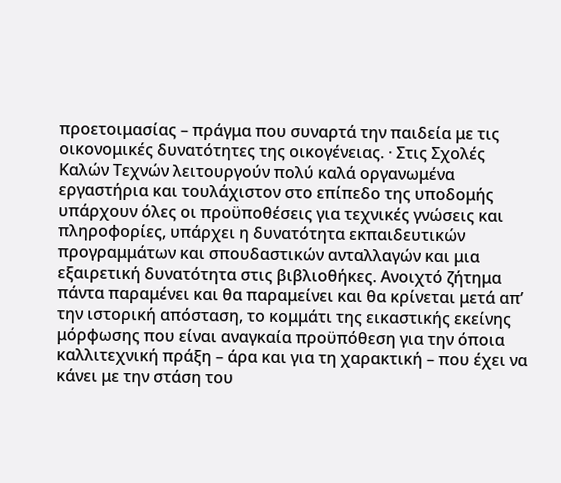προετοιμασίας – πράγμα που συναρτά την παιδεία με τις οικονομικές δυνατότητες της οικογένειας. · Στις Σχολές Καλών Τεχνών λειτουργούν πολύ καλά οργανωμένα εργαστήρια και τουλάχιστον στο επίπεδο της υποδομής υπάρχουν όλες οι προϋποθέσεις για τεχνικές γνώσεις και πληροφορίες, υπάρχει η δυνατότητα εκπαιδευτικών προγραμμάτων και σπουδαστικών ανταλλαγών και μια εξαιρετική δυνατότητα στις βιβλιοθήκες. Ανοιχτό ζήτημα πάντα παραμένει και θα παραμείνει και θα κρίνεται μετά απ’ την ιστορική απόσταση, το κομμάτι της εικαστικής εκείνης μόρφωσης που είναι αναγκαία προϋπόθεση για την όποια καλλιτεχνική πράξη – άρα και για τη χαρακτική – που έχει να κάνει με την στάση του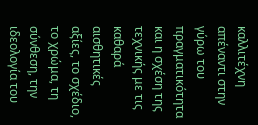καλλιτέχνη απέναντι στην γύρω του πραγματικότητα και η σχέση της τεχνικής με τις καθαρά αισθητικές αξίες, το σχέδιο, το χρώμα, τη σύνθεση, την ιδεολογία του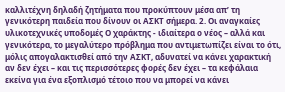καλλιτέχνη δηλαδή ζητήματα που προκύπτουν μέσα απ’ τη γενικότερη παιδεία που δίνουν οι ΑΣΚΤ σήμερα. 2. Οι αναγκαίες υλικοτεχνικές υποδομές Ο χαράκτης - ιδιαίτερα ο νέος – αλλά και γενικότερα, το μεγαλύτερο πρόβλημα που αντιμετωπίζει είναι το ότι, μόλις απογαλακτισθεί από την ΑΣΚΤ, αδυνατεί να κάνει χαρακτική αν δεν έχει – και τις περισσότερες φορές δεν έχει – τα κεφάλαια εκείνα για ένα εξοπλισμό τέτοιο που να μπορεί να κάνει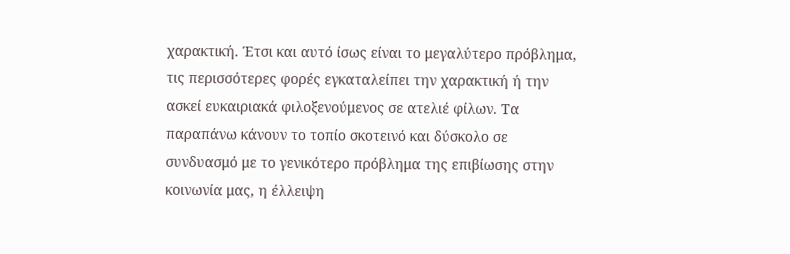χαρακτική. Έτσι και αυτό ίσως είναι το μεγαλύτερο πρόβλημα, τις περισσότερες φορές εγκαταλείπει την χαρακτική ή την ασκεί ευκαιριακά φιλοξενούμενος σε ατελιέ φίλων. Τα παραπάνω κάνουν το τοπίο σκοτεινό και δύσκολο σε συνδυασμό με το γενικότερο πρόβλημα της επιβίωσης στην κοινωνία μας, η έλλειψη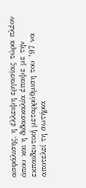ασφάλισης, η έλλειψη εργασίας τώρα πλέον όπου και η διδασκαλία έπαψε με την εκπαιδευτική μεταρρύθμιση του ’97 να αποτελεί τη σωτήρια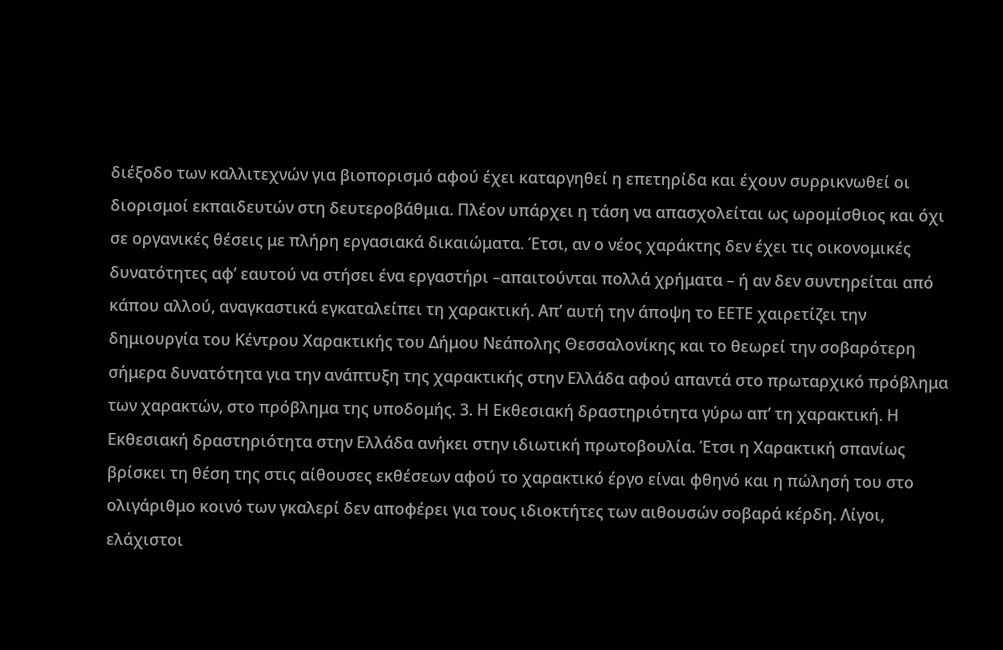διέξοδο των καλλιτεχνών για βιοπορισμό αφού έχει καταργηθεί η επετηρίδα και έχουν συρρικνωθεί οι διορισμοί εκπαιδευτών στη δευτεροβάθμια. Πλέον υπάρχει η τάση να απασχολείται ως ωρομίσθιος και όχι σε οργανικές θέσεις με πλήρη εργασιακά δικαιώματα. Έτσι, αν ο νέος χαράκτης δεν έχει τις οικονομικές δυνατότητες αφ’ εαυτού να στήσει ένα εργαστήρι –απαιτούνται πολλά χρήματα – ή αν δεν συντηρείται από κάπου αλλού, αναγκαστικά εγκαταλείπει τη χαρακτική. Απ’ αυτή την άποψη το ΕΕΤΕ χαιρετίζει την δημιουργία του Κέντρου Χαρακτικής του Δήμου Νεάπολης Θεσσαλονίκης και το θεωρεί την σοβαρότερη σήμερα δυνατότητα για την ανάπτυξη της χαρακτικής στην Ελλάδα αφού απαντά στο πρωταρχικό πρόβλημα των χαρακτών, στο πρόβλημα της υποδομής. 3. Η Εκθεσιακή δραστηριότητα γύρω απ’ τη χαρακτική. Η Εκθεσιακή δραστηριότητα στην Ελλάδα ανήκει στην ιδιωτική πρωτοβουλία. Έτσι η Χαρακτική σπανίως βρίσκει τη θέση της στις αίθουσες εκθέσεων αφού το χαρακτικό έργο είναι φθηνό και η πώλησή του στο ολιγάριθμο κοινό των γκαλερί δεν αποφέρει για τους ιδιοκτήτες των αιθουσών σοβαρά κέρδη. Λίγοι, ελάχιστοι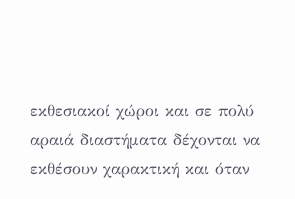εκθεσιακοί χώροι και σε πολύ αραιά διαστήματα δέχονται να εκθέσουν χαρακτική και όταν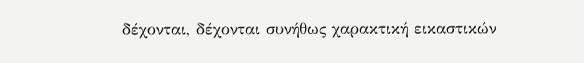δέχονται, δέχονται συνήθως χαρακτική εικαστικών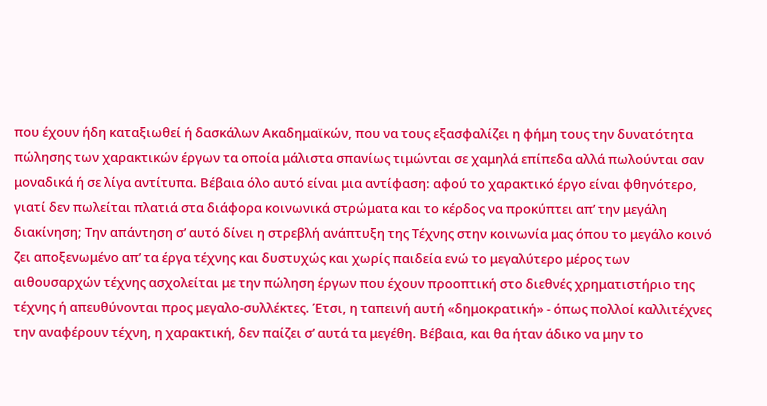που έχουν ήδη καταξιωθεί ή δασκάλων Ακαδημαϊκών, που να τους εξασφαλίζει η φήμη τους την δυνατότητα πώλησης των χαρακτικών έργων τα οποία μάλιστα σπανίως τιμώνται σε χαμηλά επίπεδα αλλά πωλούνται σαν μοναδικά ή σε λίγα αντίτυπα. Βέβαια όλο αυτό είναι μια αντίφαση: αφού το χαρακτικό έργο είναι φθηνότερο, γιατί δεν πωλείται πλατιά στα διάφορα κοινωνικά στρώματα και το κέρδος να προκύπτει απ’ την μεγάλη διακίνηση; Την απάντηση σ’ αυτό δίνει η στρεβλή ανάπτυξη της Τέχνης στην κοινωνία μας όπου το μεγάλο κοινό ζει αποξενωμένο απ’ τα έργα τέχνης και δυστυχώς και χωρίς παιδεία ενώ το μεγαλύτερο μέρος των αιθουσαρχών τέχνης ασχολείται με την πώληση έργων που έχουν προοπτική στο διεθνές χρηματιστήριο της τέχνης ή απευθύνονται προς μεγαλο-συλλέκτες. Έτσι, η ταπεινή αυτή «δημοκρατική» - όπως πολλοί καλλιτέχνες την αναφέρουν τέχνη, η χαρακτική, δεν παίζει σ’ αυτά τα μεγέθη. Βέβαια, και θα ήταν άδικο να μην το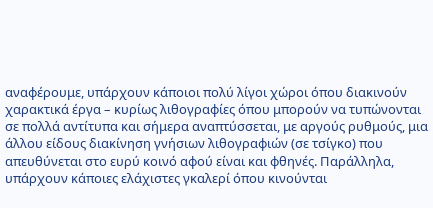αναφέρουμε, υπάρχουν κάποιοι πολύ λίγοι χώροι όπου διακινούν χαρακτικά έργα – κυρίως λιθογραφίες όπου μπορούν να τυπώνονται σε πολλά αντίτυπα και σήμερα αναπτύσσεται, με αργούς ρυθμούς, μια άλλου είδους διακίνηση γνήσιων λιθογραφιών (σε τσίγκο) που απευθύνεται στο ευρύ κοινό αφού είναι και φθηνές. Παράλληλα, υπάρχουν κάποιες ελάχιστες γκαλερί όπου κινούνται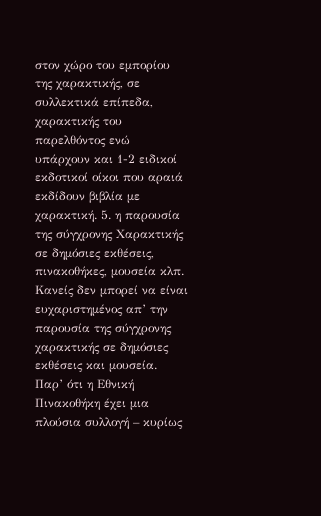στον χώρο του εμπορίου της χαρακτικής, σε συλλεκτικά επίπεδα, χαρακτικής του παρελθόντος ενώ υπάρχουν και 1-2 ειδικοί εκδοτικοί οίκοι που αραιά εκδίδουν βιβλία με χαρακτική. 5. η παρουσία της σύγχρονης Χαρακτικής σε δημόσιες εκθέσεις, πινακοθήκες, μουσεία κλπ. Κανείς δεν μπορεί να είναι ευχαριστημένος απ’ την παρουσία της σύγχρονης χαρακτικής σε δημόσιες εκθέσεις και μουσεία. Παρ’ ότι η Εθνική Πινακοθήκη έχει μια πλούσια συλλογή – κυρίως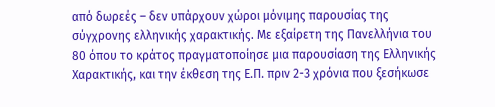από δωρεές – δεν υπάρχουν χώροι μόνιμης παρουσίας της σύγχρονης ελληνικής χαρακτικής. Με εξαίρετη της Πανελλήνια του 80 όπου το κράτος πραγματοποίησε μια παρουσίαση της Ελληνικής Χαρακτικής, και την έκθεση της Ε.Π. πριν 2-3 χρόνια που ξεσήκωσε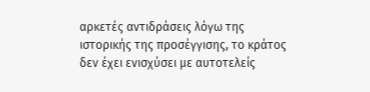αρκετές αντιδράσεις λόγω της ιστορικής της προσέγγισης, το κράτος δεν έχει ενισχύσει με αυτοτελείς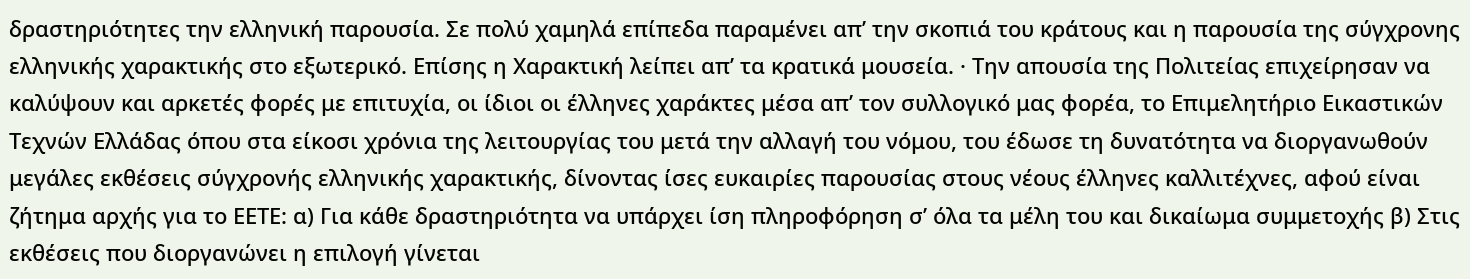δραστηριότητες την ελληνική παρουσία. Σε πολύ χαμηλά επίπεδα παραμένει απ’ την σκοπιά του κράτους και η παρουσία της σύγχρονης ελληνικής χαρακτικής στο εξωτερικό. Επίσης η Χαρακτική λείπει απ’ τα κρατικά μουσεία. · Την απουσία της Πολιτείας επιχείρησαν να καλύψουν και αρκετές φορές με επιτυχία, οι ίδιοι οι έλληνες χαράκτες μέσα απ’ τον συλλογικό μας φορέα, το Επιμελητήριο Εικαστικών Τεχνών Ελλάδας όπου στα είκοσι χρόνια της λειτουργίας του μετά την αλλαγή του νόμου, του έδωσε τη δυνατότητα να διοργανωθούν μεγάλες εκθέσεις σύγχρονής ελληνικής χαρακτικής, δίνοντας ίσες ευκαιρίες παρουσίας στους νέους έλληνες καλλιτέχνες, αφού είναι ζήτημα αρχής για το ΕΕΤΕ: α) Για κάθε δραστηριότητα να υπάρχει ίση πληροφόρηση σ’ όλα τα μέλη του και δικαίωμα συμμετοχής β) Στις εκθέσεις που διοργανώνει η επιλογή γίνεται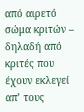από αιρετό σώμα κριτών – δηλαδή από κριτές που έχουν εκλεγεί απ’ τους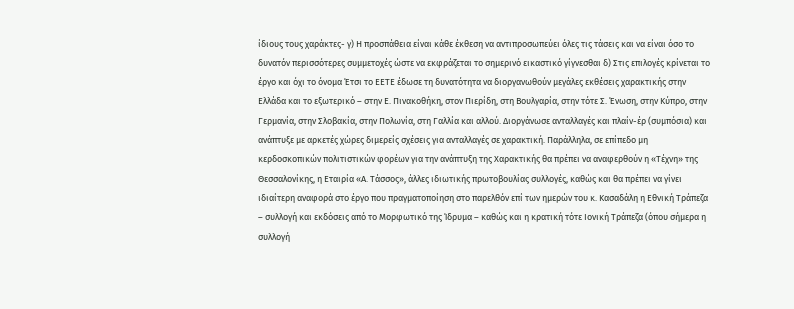ίδιους τους χαράκτες- γ) Η προσπάθεια είναι κάθε έκθεση να αντιπροσωπεύει όλες τις τάσεις και να είναι όσο το δυνατόν περισσότερες συμμετοχές ώστε να εκφράζεται το σημερινό εικαστικό γίγνεσθαι δ) Στις επιλογές κρίνεται το έργο και όχι το όνομα Έτσι το ΕΕΤΕ έδωσε τη δυνατότητα να διοργανωθούν μεγάλες εκθέσεις χαρακτικής στην Ελλάδα και το εξωτερικό – στην Ε. Πινακοθήκη, στον Πιερίδη, στη Βουλγαρία, στην τότε Σ. Ένωση, στην Κύπρο, στην Γερμανία, στην Σλοβακία, στην Πολωνία, στη Γαλλία και αλλού. Διοργάνωσε ανταλλαγές και πλαίν-έρ (συμπόσια) και ανάπτυξε με αρκετές χώρες διμερείς σχέσεις για ανταλλαγές σε χαρακτική. Παράλληλα, σε επίπεδο μη κερδοσκοπικών πολιτιστικών φορέων για την ανάπτυξη της Χαρακτικής θα πρέπει να αναφερθούν η «Τέχνη» της Θεσσαλονίκης, η Εταιρία «Α. Τάσσος», άλλες ιδιωτικής πρωτοβουλίας συλλογές, καθώς και θα πρέπει να γίνει ιδιαίτερη αναφορά στο έργο που πραγματοποίηση στο παρελθόν επί των ημερών του κ. Κασαδάλη η Εθνική Τράπεζα – συλλογή και εκδόσεις από το Μορφωτικό της Ίδρυμα – καθώς και η κρατική τότε Ιονική Τράπεζα (όπου σήμερα η συλλογή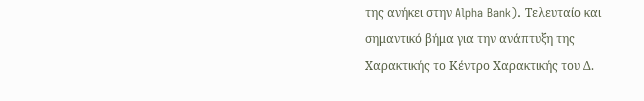της ανήκει στην Alpha Bank). Τελευταίο και σημαντικό βήμα για την ανάπτυξη της Χαρακτικής το Κέντρο Χαρακτικής του Δ.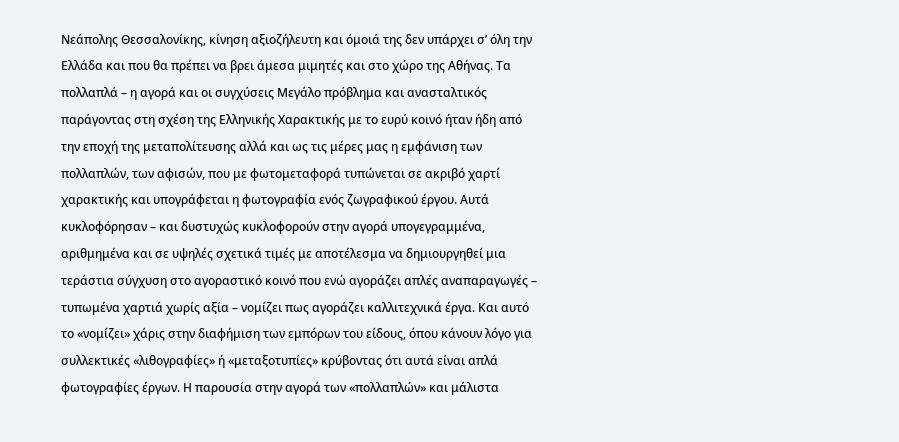Νεάπολης Θεσσαλονίκης, κίνηση αξιοζήλευτη και όμοιά της δεν υπάρχει σ’ όλη την Ελλάδα και που θα πρέπει να βρει άμεσα μιμητές και στο χώρο της Αθήνας. Τα πολλαπλά – η αγορά και οι συγχύσεις Μεγάλο πρόβλημα και ανασταλτικός παράγοντας στη σχέση της Ελληνικής Χαρακτικής με το ευρύ κοινό ήταν ήδη από την εποχή της μεταπολίτευσης αλλά και ως τις μέρες μας η εμφάνιση των πολλαπλών, των αφισών, που με φωτομεταφορά τυπώνεται σε ακριβό χαρτί χαρακτικής και υπογράφεται η φωτογραφία ενός ζωγραφικού έργου. Αυτά κυκλοφόρησαν – και δυστυχώς κυκλοφορούν στην αγορά υπογεγραμμένα, αριθμημένα και σε υψηλές σχετικά τιμές με αποτέλεσμα να δημιουργηθεί μια τεράστια σύγχυση στο αγοραστικό κοινό που ενώ αγοράζει απλές αναπαραγωγές – τυπωμένα χαρτιά χωρίς αξία – νομίζει πως αγοράζει καλλιτεχνικά έργα. Και αυτό το «νομίζει» χάρις στην διαφήμιση των εμπόρων του είδους, όπου κάνουν λόγο για συλλεκτικές «λιθογραφίες» ή «μεταξοτυπίες» κρύβοντας ότι αυτά είναι απλά φωτογραφίες έργων. Η παρουσία στην αγορά των «πολλαπλών» και μάλιστα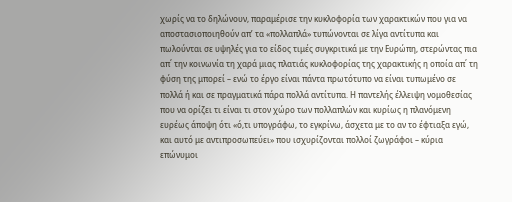χωρίς να το δηλώνουν, παραμέρισε την κυκλοφορία των χαρακτικών που για να αποστασιοποιηθούν απ’ τα «πολλαπλά» τυπώνονται σε λίγα αντίτυπα και πωλούνται σε υψηλές για το είδος τιμές συγκριτικά με την Ευρώπη, στερώντας πια απ΄ την κοινωνία τη χαρά μιας πλατιάς κυκλοφορίας της χαρακτικής η οποία απ΄ τη φύση της μπορεί – ενώ το έργο είναι πάντα πρωτότυπο να είναι τυπωμένο σε πολλά ή και σε πραγματικά πάρα πολλά αντίτυπα. Η παντελής έλλειψη νομοθεσίας που να ορίζει τι είναι τι στον χώρο των πολλαπλών και κυρίως η πλανόμενη ευρέως άποψη ότι «ό,τι υπογράφω, το εγκρίνω, άσχετα με το αν το έφτιαξα εγώ, και αυτό με αντιπροσωπεύει» που ισχυρίζονται πολλοί ζωγράφοι – κύρια επώνυμοι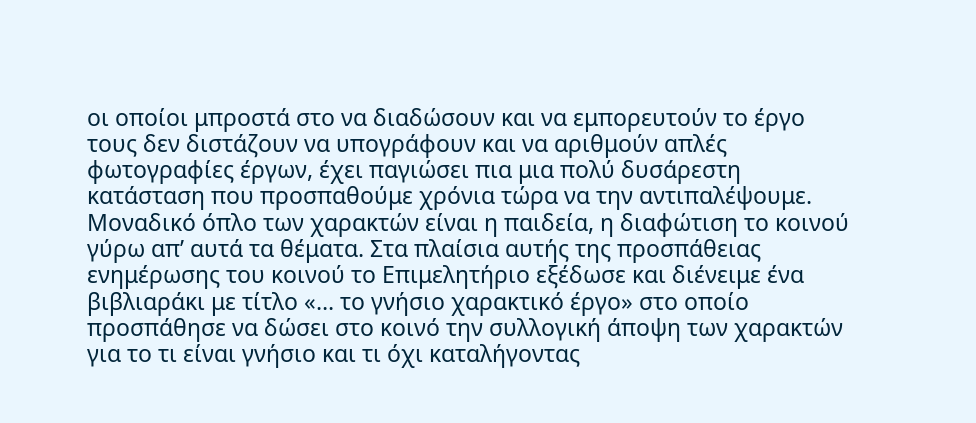οι οποίοι μπροστά στο να διαδώσουν και να εμπορευτούν το έργο τους δεν διστάζουν να υπογράφουν και να αριθμούν απλές φωτογραφίες έργων, έχει παγιώσει πια μια πολύ δυσάρεστη κατάσταση που προσπαθούμε χρόνια τώρα να την αντιπαλέψουμε. Μοναδικό όπλο των χαρακτών είναι η παιδεία, η διαφώτιση το κοινού γύρω απ’ αυτά τα θέματα. Στα πλαίσια αυτής της προσπάθειας ενημέρωσης του κοινού το Επιμελητήριο εξέδωσε και διένειμε ένα βιβλιαράκι με τίτλο «… το γνήσιο χαρακτικό έργο» στο οποίο προσπάθησε να δώσει στο κοινό την συλλογική άποψη των χαρακτών για το τι είναι γνήσιο και τι όχι καταλήγοντας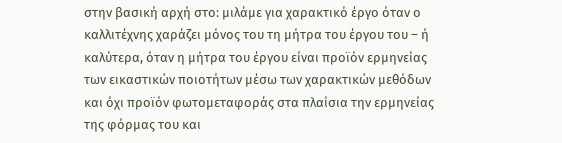στην βασική αρχή στο: μιλάμε για χαρακτικό έργο όταν ο καλλιτέχνης χαράζει μόνος του τη μήτρα του έργου του – ή καλύτερα, όταν η μήτρα του έργου είναι προϊόν ερμηνείας των εικαστικών ποιοτήτων μέσω των χαρακτικών μεθόδων και όχι προϊόν φωτομεταφοράς στα πλαίσια την ερμηνείας της φόρμας του και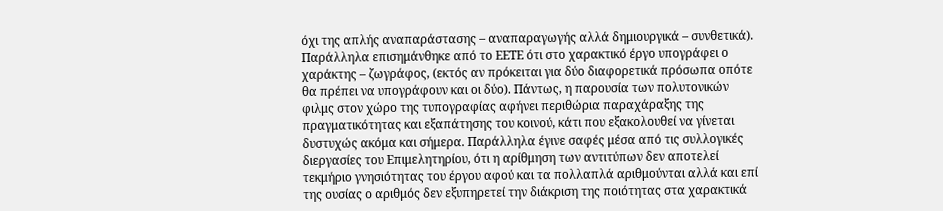όχι της απλής αναπαράστασης – αναπαραγωγής αλλά δημιουργικά – συνθετικά). Παράλληλα επισημάνθηκε από το ΕΕΤΕ ότι στο χαρακτικό έργο υπογράφει ο χαράκτης – ζωγράφος, (εκτός αν πρόκειται για δύο διαφορετικά πρόσωπα οπότε θα πρέπει να υπογράφουν και οι δύο). Πάντως, η παρουσία των πολυτονικών φιλμς στον χώρο της τυπογραφίας αφήνει περιθώρια παραχάραξης της πραγματικότητας και εξαπάτησης του κοινού, κάτι που εξακολουθεί να γίνεται δυστυχώς ακόμα και σήμερα. Παράλληλα έγινε σαφές μέσα από τις συλλογικές διεργασίες του Επιμελητηρίου, ότι η αρίθμηση των αντιτύπων δεν αποτελεί τεκμήριο γνησιότητας του έργου αφού και τα πολλαπλά αριθμούνται αλλά και επί της ουσίας ο αριθμός δεν εξυπηρετεί την διάκριση της ποιότητας στα χαρακτικά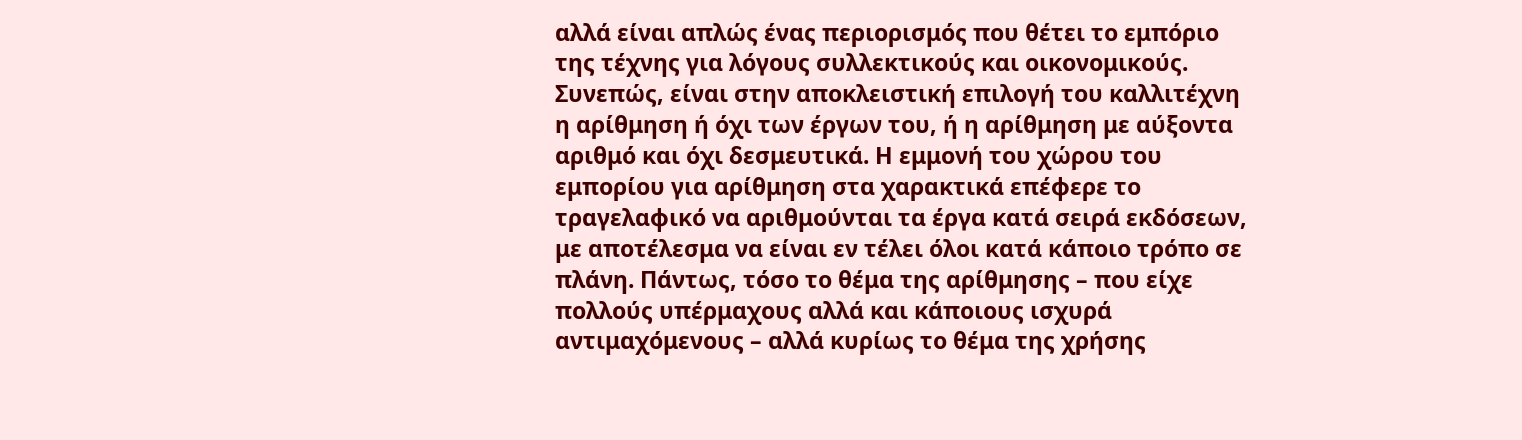αλλά είναι απλώς ένας περιορισμός που θέτει το εμπόριο της τέχνης για λόγους συλλεκτικούς και οικονομικούς. Συνεπώς, είναι στην αποκλειστική επιλογή του καλλιτέχνη η αρίθμηση ή όχι των έργων του, ή η αρίθμηση με αύξοντα αριθμό και όχι δεσμευτικά. Η εμμονή του χώρου του εμπορίου για αρίθμηση στα χαρακτικά επέφερε το τραγελαφικό να αριθμούνται τα έργα κατά σειρά εκδόσεων, με αποτέλεσμα να είναι εν τέλει όλοι κατά κάποιο τρόπο σε πλάνη. Πάντως, τόσο το θέμα της αρίθμησης – που είχε πολλούς υπέρμαχους αλλά και κάποιους ισχυρά αντιμαχόμενους – αλλά κυρίως το θέμα της χρήσης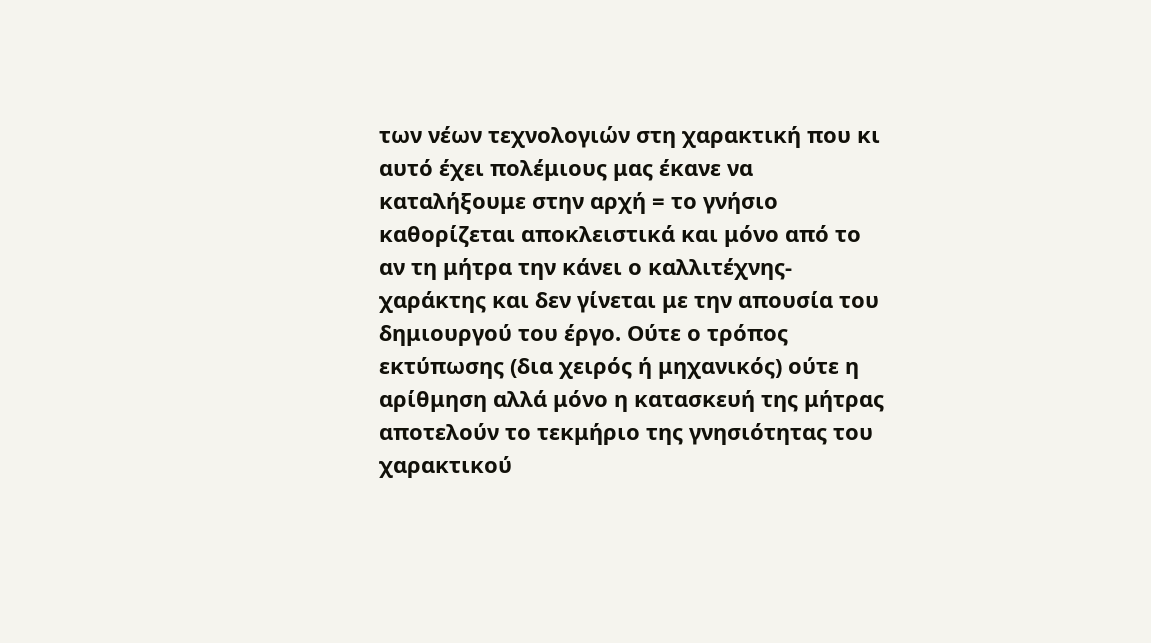των νέων τεχνολογιών στη χαρακτική που κι αυτό έχει πολέμιους μας έκανε να καταλήξουμε στην αρχή = το γνήσιο καθορίζεται αποκλειστικά και μόνο από το αν τη μήτρα την κάνει ο καλλιτέχνης-χαράκτης και δεν γίνεται με την απουσία του δημιουργού του έργο. Ούτε ο τρόπος εκτύπωσης (δια χειρός ή μηχανικός) ούτε η αρίθμηση αλλά μόνο η κατασκευή της μήτρας αποτελούν το τεκμήριο της γνησιότητας του χαρακτικού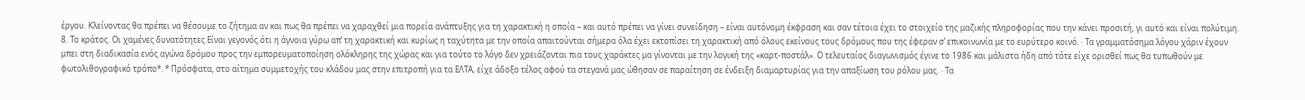έργου. Κλείνοντας θα πρέπει να θέσουμε το ζήτημα αν και πως θα πρέπει να χαραχθεί μια πορεία ανάπτυξης για τη χαρακτική η οποία – και αυτό πρέπει να γίνει συνείδηση – είναι αυτόνομη έκφραση και σαν τέτοια έχει το στοιχείο της μαζικής πληροφορίας που την κάνει προσιτή, γι αυτό και είναι πολύτιμη. 8. Το κράτος. Οι χαμένες δυνατότητες Είναι γεγονός ότι η άγνοια γύρω απ’ τη χαρακτική και κυρίως η ταχύτητα με την οποία απαιτούνται σήμερα όλα έχει εκτοπίσει τη χαρακτική από όλους εκείνους τους δρόμους που της έφεραν σ’ επικοινωνία με το ευρύτερο κοινό. · Τα γραμματόσημα λόγου χάριν έχουν μπει στη διαδικασία ενός αγώνα δρόμου προς την εμπορευματοποίηση ολόκληρης της χώρας και για τούτο το λόγο δεν χρειάζονται πια τους χαράκτες μα γίνονται με την λογική της «καρτ-ποστάλ». Ο τελευταίος διαγωνισμός έγινε το 1986 και μάλιστα ήδη από τότε είχε ορισθεί πως θα τυπωθούν με φωτολιθογραφικό τρόπο*. * Πρόσφατα, στο αίτημα συμμετοχής του κλάδου μας στην επιτροπή για τα ΕΛΤΑ, είχε άδοξο τέλος αφού τα στεγανά μας ώθησαν σε παραίτηση σε ένδειξη διαμαρτυρίας για την απαξίωση του ρόλου μας. · Τα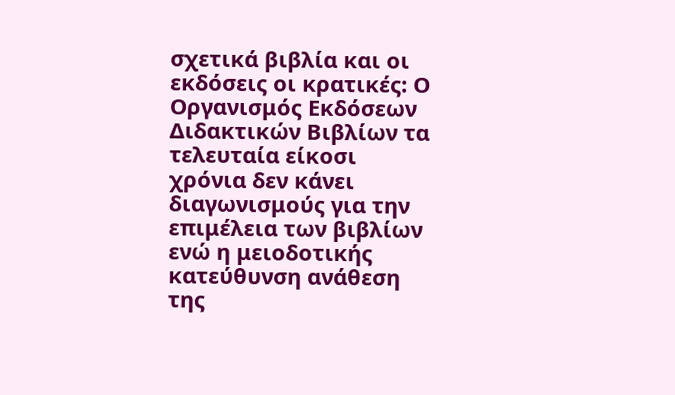σχετικά βιβλία και οι εκδόσεις οι κρατικές: Ο Οργανισμός Εκδόσεων Διδακτικών Βιβλίων τα τελευταία είκοσι χρόνια δεν κάνει διαγωνισμούς για την επιμέλεια των βιβλίων ενώ η μειοδοτικής κατεύθυνση ανάθεση της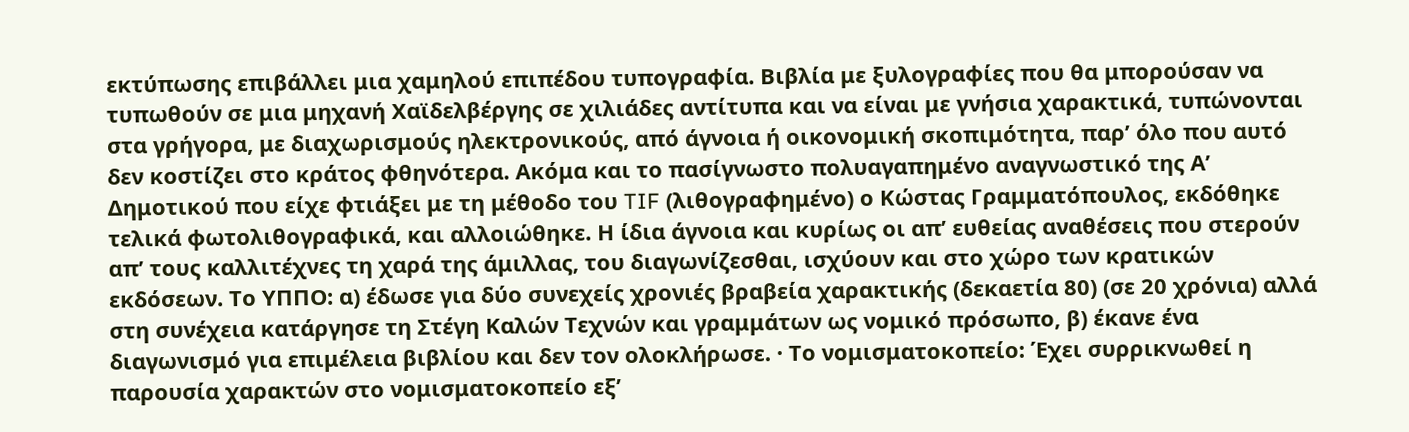εκτύπωσης επιβάλλει μια χαμηλού επιπέδου τυπογραφία. Βιβλία με ξυλογραφίες που θα μπορούσαν να τυπωθούν σε μια μηχανή Χαϊδελβέργης σε χιλιάδες αντίτυπα και να είναι με γνήσια χαρακτικά, τυπώνονται στα γρήγορα, με διαχωρισμούς ηλεκτρονικούς, από άγνοια ή οικονομική σκοπιμότητα, παρ’ όλο που αυτό δεν κοστίζει στο κράτος φθηνότερα. Ακόμα και το πασίγνωστο πολυαγαπημένο αναγνωστικό της Α’ Δημοτικού που είχε φτιάξει με τη μέθοδο του TIF (λιθογραφημένο) ο Κώστας Γραμματόπουλος, εκδόθηκε τελικά φωτολιθογραφικά, και αλλοιώθηκε. Η ίδια άγνοια και κυρίως οι απ’ ευθείας αναθέσεις που στερούν απ’ τους καλλιτέχνες τη χαρά της άμιλλας, του διαγωνίζεσθαι, ισχύουν και στο χώρο των κρατικών εκδόσεων. Το ΥΠΠΟ: α) έδωσε για δύο συνεχείς χρονιές βραβεία χαρακτικής (δεκαετία 80) (σε 20 χρόνια) αλλά στη συνέχεια κατάργησε τη Στέγη Καλών Τεχνών και γραμμάτων ως νομικό πρόσωπο, β) έκανε ένα διαγωνισμό για επιμέλεια βιβλίου και δεν τον ολοκλήρωσε. · Το νομισματοκοπείο: Έχει συρρικνωθεί η παρουσία χαρακτών στο νομισματοκοπείο εξ’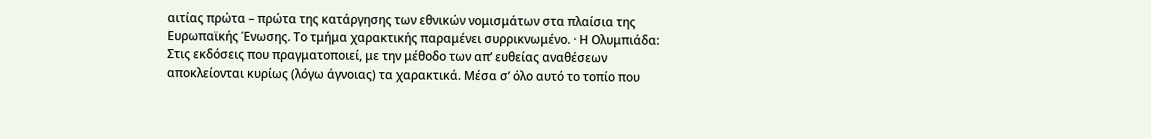αιτίας πρώτα – πρώτα της κατάργησης των εθνικών νομισμάτων στα πλαίσια της Ευρωπαϊκής Ένωσης. Το τμήμα χαρακτικής παραμένει συρρικνωμένο. · Η Ολυμπιάδα: Στις εκδόσεις που πραγματοποιεί, με την μέθοδο των απ’ ευθείας αναθέσεων αποκλείονται κυρίως (λόγω άγνοιας) τα χαρακτικά. Μέσα σ’ όλο αυτό το τοπίο που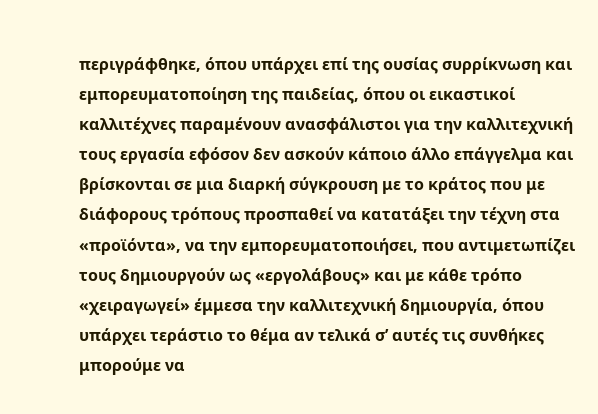περιγράφθηκε, όπου υπάρχει επί της ουσίας συρρίκνωση και εμπορευματοποίηση της παιδείας, όπου οι εικαστικοί καλλιτέχνες παραμένουν ανασφάλιστοι για την καλλιτεχνική τους εργασία εφόσον δεν ασκούν κάποιο άλλο επάγγελμα και βρίσκονται σε μια διαρκή σύγκρουση με το κράτος που με διάφορους τρόπους προσπαθεί να κατατάξει την τέχνη στα «προϊόντα», να την εμπορευματοποιήσει, που αντιμετωπίζει τους δημιουργούν ως «εργολάβους» και με κάθε τρόπο «χειραγωγεί» έμμεσα την καλλιτεχνική δημιουργία, όπου υπάρχει τεράστιο το θέμα αν τελικά σ’ αυτές τις συνθήκες μπορούμε να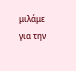μιλάμε για την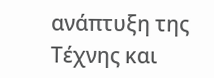ανάπτυξη της Τέχνης και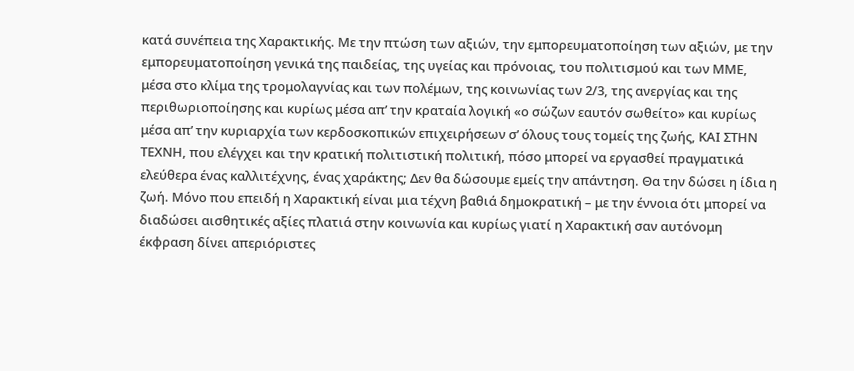κατά συνέπεια της Χαρακτικής. Με την πτώση των αξιών, την εμπορευματοποίηση των αξιών, με την εμπορευματοποίηση γενικά της παιδείας, της υγείας και πρόνοιας, του πολιτισμού και των ΜΜΕ, μέσα στο κλίμα της τρομολαγνίας και των πολέμων, της κοινωνίας των 2/3, της ανεργίας και της περιθωριοποίησης και κυρίως μέσα απ’ την κραταία λογική «ο σώζων εαυτόν σωθείτο» και κυρίως μέσα απ’ την κυριαρχία των κερδοσκοπικών επιχειρήσεων σ’ όλους τους τομείς της ζωής, ΚΑΙ ΣΤΗΝ ΤΕΧΝΗ, που ελέγχει και την κρατική πολιτιστική πολιτική, πόσο μπορεί να εργασθεί πραγματικά ελεύθερα ένας καλλιτέχνης, ένας χαράκτης; Δεν θα δώσουμε εμείς την απάντηση. Θα την δώσει η ίδια η ζωή. Μόνο που επειδή η Χαρακτική είναι μια τέχνη βαθιά δημοκρατική – με την έννοια ότι μπορεί να διαδώσει αισθητικές αξίες πλατιά στην κοινωνία και κυρίως γιατί η Χαρακτική σαν αυτόνομη έκφραση δίνει απεριόριστες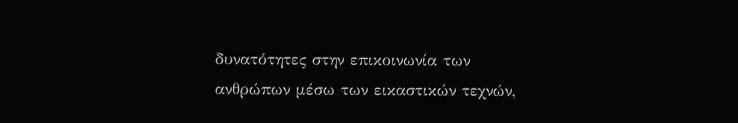δυνατότητες στην επικοινωνία των ανθρώπων μέσω των εικαστικών τεχνών,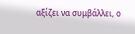αξίζει να συμβάλλει, ο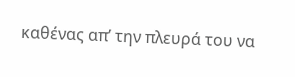καθένας απ’ την πλευρά του να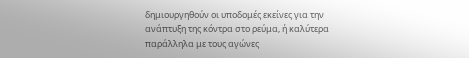δημιουργηθούν οι υποδομές εκείνες για την ανάπτυξη της κόντρα στο ρεύμα, ή καλύτερα παράλληλα με τους αγώνες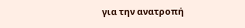για την ανατροπή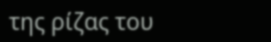της ρίζας του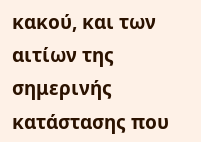κακού, και των αιτίων της σημερινής κατάστασης που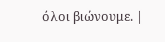όλοι βιώνουμε. |